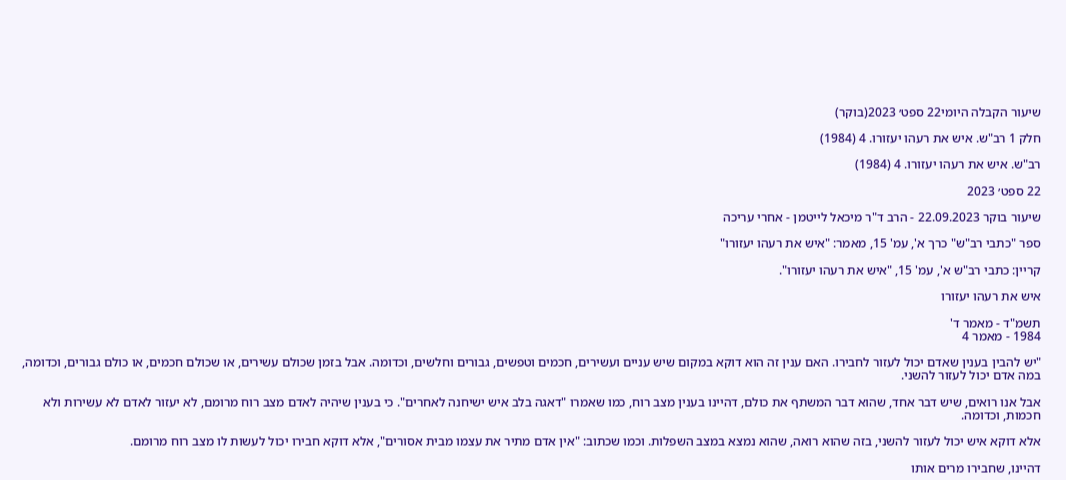שיעור הקבלה היומי22 ספט׳ 2023(בוקר)

חלק 1 רב"ש. איש את רעהו יעזורו. 4 (1984)

רב"ש. איש את רעהו יעזורו. 4 (1984)

22 ספט׳ 2023

שיעור בוקר 22.09.2023 - הרב ד"ר מיכאל לייטמן - אחרי עריכה

ספר "כתבי רב"ש" כרך א', עמ' 15, מאמר: "איש את רעהו יעזורו"

קריין: כתבי רב"ש א', עמ' 15, "איש את רעהו יעזורו".

איש את רעהו יעזורו

תשמ"ד - מאמר ד'
1984 - מאמר 4

"יש להבין בענין שאדם יכול לעזור לחבירו. האם ענין זה הוא דוקא במקום שיש עניים ועשירים, חכמים וטפשים, גבורים וחלשים, וכדומה. אבל בזמן שכולם עשירים, או שכולם חכמים, או כולם גבורים, וכדומה, במה אדם יכול לעזור להשני.

אבל אנו רואים, שיש דבר אחד, שהוא דבר המשתף את כולם, דהיינו בענין מצב רוח, כמו שאמרו "דאגה בלב איש ישיחנה לאחרים". כי בענין שיהיה לאדם מצב רוח מרומם, לא יעזור לאדם לא עשירות ולא חכמות, וכדומה.

אלא דוקא איש יכול לעזור להשני, בזה שהוא רואה, שהוא נמצא במצב השפלות. וכמו שכתוב: "אין אדם מתיר את עצמו מבית אסורים", אלא דוקא חבירו יכול לעשות לו מצב רוח מרומם.

דהיינו, שחבירו מרים אותו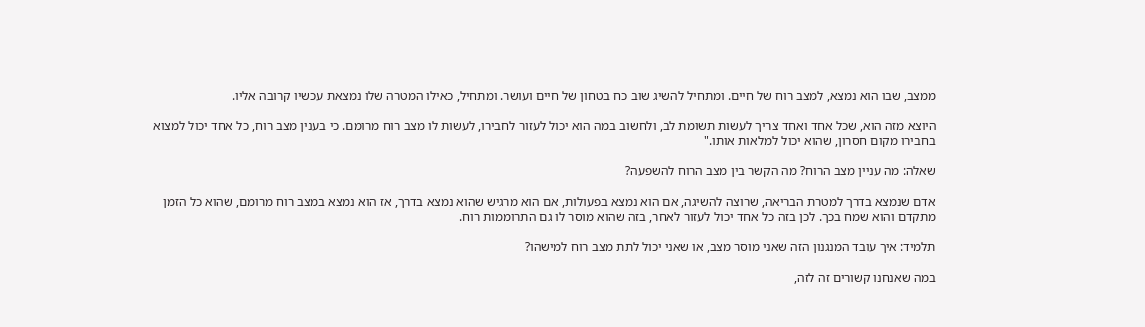ממצב, שבו הוא נמצא, למצב רוח של חיים. ומתחיל להשיג שוב כח בטחון של חיים ועושר. ומתחיל, כאילו המטרה שלו נמצאת עכשיו קרובה אליו.

היוצא מזה הוא, שכל אחד ואחד צריך לעשות תשומת לב, ולחשוב במה הוא יכול לעזור לחבירו, לעשות לו מצב רוח מרומם. כי בענין מצב רוח, כל אחד יכול למצוא בחבירו מקום חסרון, שהוא יכול למלאות אותו."

שאלה: מה עניין מצב הרוח? מה הקשר בין מצב הרוח להשפעה?

אדם שנמצא בדרך למטרת הבריאה, שרוצה להשיגה, אם הוא נמצא בפעולות, אם הוא מרגיש שהוא נמצא בדרך, אז הוא נמצא במצב רוח מרומם, שהוא כל הזמן מתקדם והוא שמח בכך. לכן בזה כל אחד יכול לעזור לאחר, בזה שהוא מוסר לו גם התרוממות רוח.

תלמיד: איך עובד המנגנון הזה שאני מוסר מצב, או שאני יכול לתת מצב רוח למישהו?

במה שאנחנו קשורים זה לזה,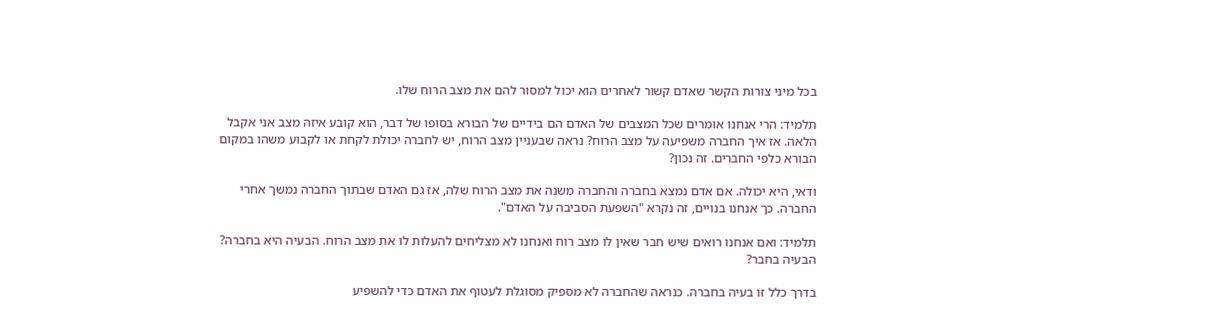בכל מיני צורות הקשר שאדם קשור לאחרים הוא יכול למסור להם את מצב הרוח שלו.

תלמיד: הרי אנחנו אומרים שכל המצבים של האדם הם בידיים של הבורא בסופו של דבר, הוא קובע איזה מצב אני אקבל הלאה. אז איך החברה משפיעה על מצב הרוח? נראה שבעניין מצב הרוח, יש לחברה יכולת לקחת או לקבוע משהו במקום הבורא כלפי החברים. זה נכון?

ודאי, היא יכולה. אם אדם נמצא בחברה והחברה משנה את מצב הרוח שלה, אז גם האדם שבתוך החברה נמשך אחרי החברה. כך אנחנו בנויים, זה נקרא "השפעת הסביבה על האדם".

תלמיד: ואם אנחנו רואים שיש חבר שאין לו מצב רוח ואנחנו לא מצליחים להעלות לו את מצב הרוח. הבעיה היא בחברה? הבעיה בחבר?

בדרך כלל זו בעיה בחברה. כנראה שהחברה לא מספיק מסוגלת לעטוף את האדם כדי להשפיע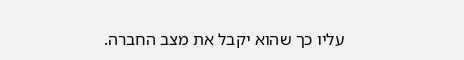עליו כך שהוא יקבל את מצב החברה.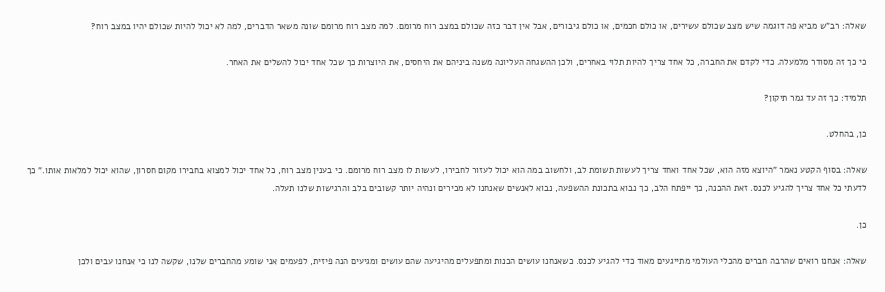שאלה: רב"ש מביא פה דוגמה שיש מצב שכולם עשירים, או כולם חכמים, או כולם גיבורים, אבל אין דבר כזה שכולם במצב רוח מרומם. למה מצב רוח מרומם שונה משאר הדברים, למה לא יכול להיות שכולם יהיו במצב רוח?

כי כך זה מסודר מלמעלה. כדי לקדם את החברה, כל אחד צריך להיות תלוי באחרים, ולכן ההשגחה העליונה משנה ביניהם את היחסים, את היוצרות כך שכל אחד יכול להשלים את האחר.

תלמיד: כך זה עד גמר תיקון?

כן, בהחלט.

שאלה: בסוף הקטע נאמר "היוצא מזה הוא, שכל אחד ואחד צריך לעשות תשומת לב, ולחשוב במה הוא יכול לעזור לחבירו, לעשות לו מצב רוח מרומם. כי בענין מצב רוח, כל אחד יכול למצוא בחבירו מקום חסרון, שהוא יכול למלאות אותו." כך לדעתי כל אחד צריך להגיע לכנס. זאת ההכנה, כך ייפתח הלב, כך נבוא בתכונת ההשפעה, נבוא לאנשים שאנחנו לא מכירים ונהיה יותר קשובים בלב והרגישות שלנו תעלה.

כן.

שאלה: אנחנו רואים שהרבה חברים מהכלי העולמי מתייגעים מאוד כדי להגיע לכנס. כשאנחנו עושים הכנות ומתפעלים מהיגיעה שהם עושים ומגיעים הנה פיזית, לפעמים אני שומע מהחברים שלנו, שקשה לנו כי אנחנו עבים ולכן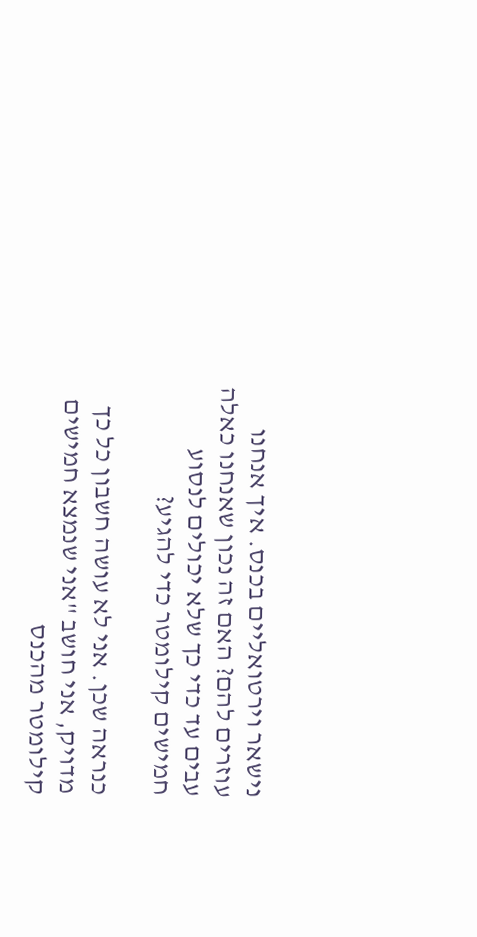נישאר וירטואליים בכנס. איך אנחנו עוזרים להם? האם זה נכון שאנחנו כאלה עבים עד כדי כך שלא יכולים לנסוע חמישים קילומטר כדי להגיע?

כנראה שכן. אני לא עושה חשבון כל כך מדויק, אני חושב "אני שנמצא חמישים קילומטר מהכנס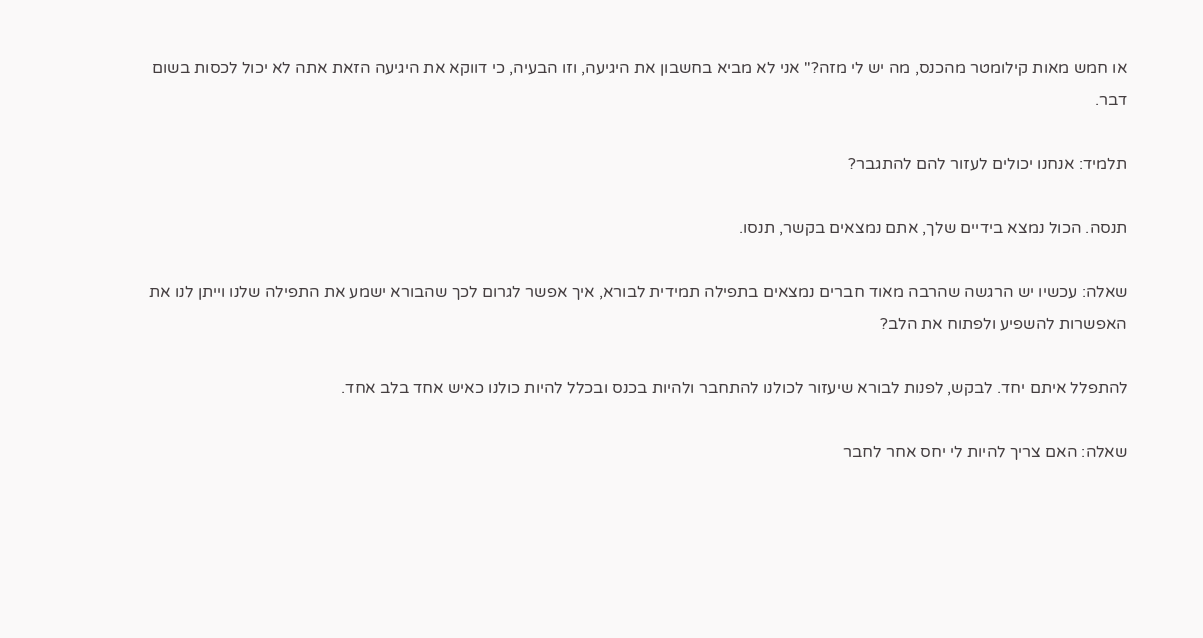או חמש מאות קילומטר מהכנס, מה יש לי מזה?" אני לא מביא בחשבון את היגיעה, וזו הבעיה, כי דווקא את היגיעה הזאת אתה לא יכול לכסות בשום דבר.

תלמיד: אנחנו יכולים לעזור להם להתגבר?

תנסה. הכול נמצא בידיים שלך, אתם נמצאים בקשר, תנסו.

שאלה: עכשיו יש הרגשה שהרבה מאוד חברים נמצאים בתפילה תמידית לבורא, איך אפשר לגרום לכך שהבורא ישמע את התפילה שלנו וייתן לנו את האפשרות להשפיע ולפתוח את הלב?

להתפלל איתם יחד. לבקש, לפנות לבורא שיעזור לכולנו להתחבר ולהיות בכנס ובכלל להיות כולנו כאיש אחד בלב אחד.

שאלה: האם צריך להיות לי יחס אחר לחבר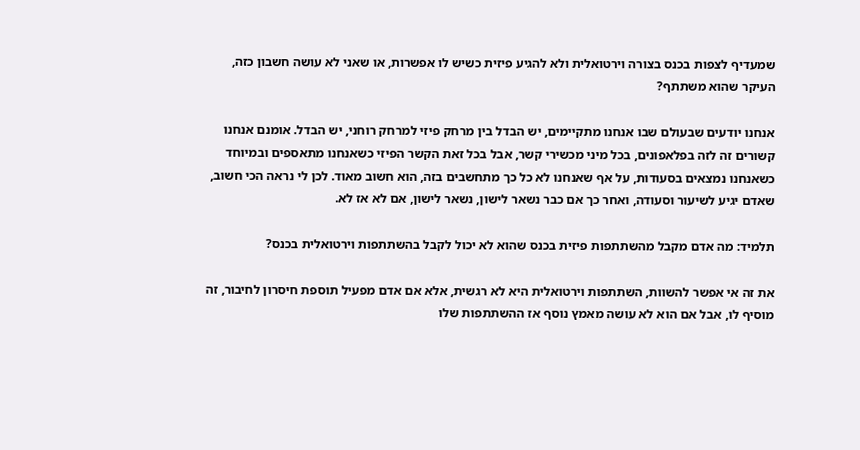שמעדיף לצפות בכנס בצורה וירטואלית ולא להגיע פיזית כשיש לו אפשרות, או שאני לא עושה חשבון כזה, העיקר שהוא משתתף?

אנחנו יודעים שבעולם שבו אנחנו מתקיימים, יש הבדל בין מרחק פיזי למרחק רוחני, יש הבדל. אומנם אנחנו קשורים זה לזה בפלאפונים, בכל מיני מכשירי קשר, אבל בכל זאת הקשר הפיזי כשאנחנו מתאספים ובמיוחד כשאנחנו נמצאים בסעודות, על אף שאנחנו לא כל כך מתחשבים בזה, הוא חשוב מאוד. לכן לי נראה הכי חשוב, שאדם יגיע לשיעור וסעודה, ואחר כך אם כבר נשאר לישון, נשאר לישון, אם לא אז לא.

תלמיד: מה אדם מקבל מהשתתפות פיזית בכנס שהוא לא יכול לקבל בהשתתפות וירטואלית בכנס?

את זה אי אפשר להשוות, השתתפות וירטואלית היא לא רגשית, אלא אם אדם מפעיל תוספת חיסרון לחיבור, זה מוסיף לו, אבל אם הוא לא עושה מאמץ נוסף אז ההשתתפות שלו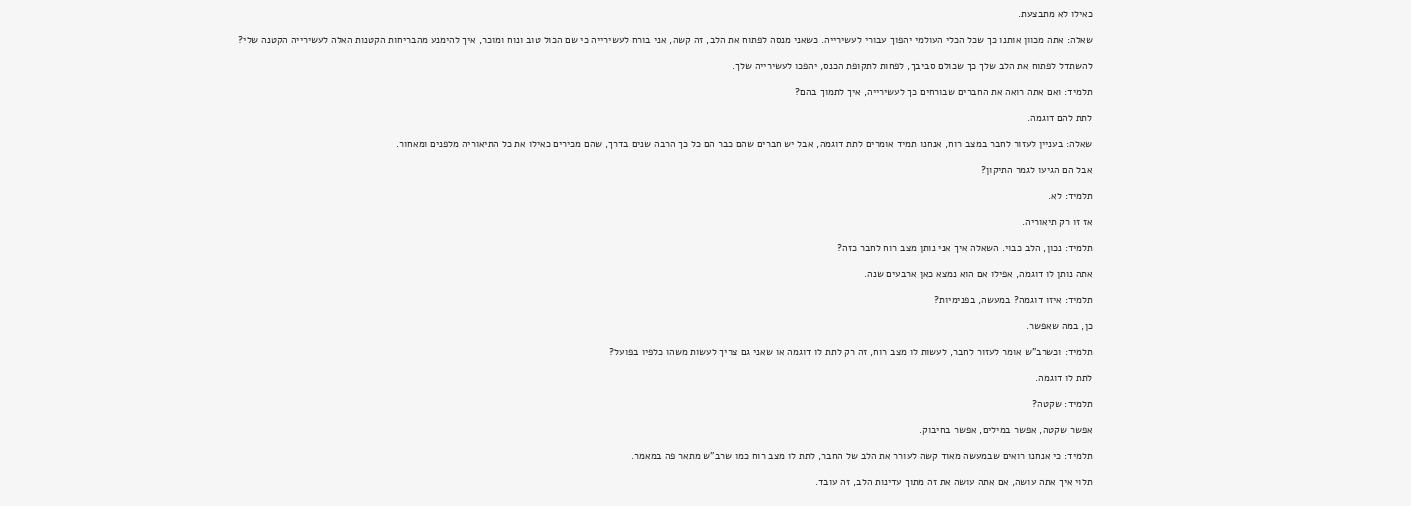כאילו לא מתבצעת.

שאלה: אתה מכוון אותנו כך שכל הכלי העולמי יהפוך עבורי לעשירייה. כשאני מנסה לפתוח את הלב, זה קשה, אני בורח לעשירייה כי שם הכול טוב ונוח ומוכר, איך להימנע מהבריחות הקטנות האלה לעשירייה הקטנה שלי?

להשתדל לפתוח את הלב שלך כך שכולם סביבך, לפחות לתקופת הכנס, יהפכו לעשירייה שלך.

תלמיד: ואם אתה רואה את החברים שבורחים כך לעשירייה, איך לתמוך בהם?

לתת להם דוגמה.

שאלה: בעניין לעזור לחבר במצב רוח, אנחנו תמיד אומרים לתת דוגמה, אבל יש חברים שהם כבר הם כל כך הרבה שנים בדרך, שהם מכירים כאילו את כל התיאוריה מלפנים ומאחור.

אבל הם הגיעו לגמר התיקון?

תלמיד: לא.

אז זו רק תיאוריה.

תלמיד: נכון, הלב כבוי. השאלה איך אני נותן מצב רוח לחבר כזה?

אתה נותן לו דוגמה, אפילו אם הוא נמצא כאן ארבעים שנה.

תלמיד: איזו דוגמה? במעשה, בפנימיות?

כן, במה שאפשר.

תלמיד: וכשרב"ש אומר לעזור לחבר, לעשות לו מצב רוח, זה רק לתת לו דוגמה או שאני גם צריך לעשות משהו כלפיו בפועל?

לתת לו דוגמה.

תלמיד: שקטה?

אפשר שקטה, אפשר במילים, אפשר בחיבוק.

תלמיד: כי אנחנו רואים שבמעשה מאוד קשה לעורר את הלב של החבר, לתת לו מצב רוח כמו שרב"ש מתאר פה במאמר.

תלוי איך אתה עושה, אם אתה עושה את זה מתוך עדינות הלב, זה עובד.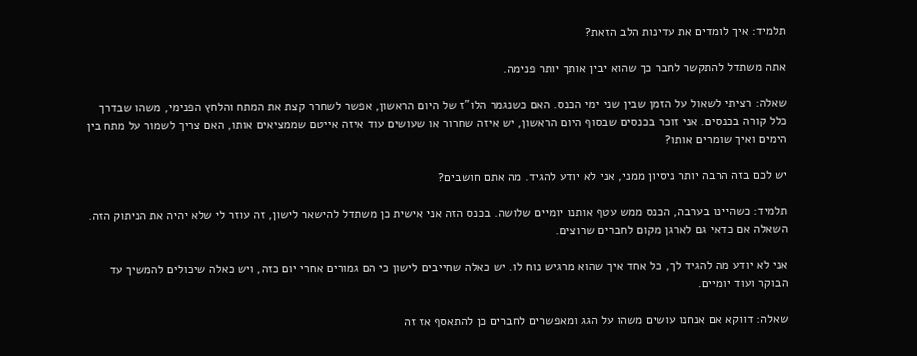תלמיד: איך לומדים את עדינות הלב הזאת?

אתה משתדל להתקשר לחבר כך שהוא יבין אותך יותר פנימה.

שאלה: רציתי לשאול על הזמן שבין שני ימי הכנס. האם כשנגמר הלו"ז של היום הראשון, אפשר לשחרר קצת את המתח והלחץ הפנימי, משהו שבדרך כלל קורה בכנסים. אני זוכר בכנסים שבסוף היום הראשון, יש איזה שחרור או שעושים עוד איזה אייטם שממציאים אותו, האם צריך לשמור על מתח בין הימים ואיך שומרים אותו?

יש לכם בזה הרבה יותר ניסיון ממני, אני לא יודע להגיד. מה אתם חושבים?

תלמיד: כשהיינו בערבה, הכנס ממש עטף אותנו יומיים שלושה. בכנס הזה אני אישית כן משתדל להישאר לישון, זה עוזר לי שלא יהיה את הניתוק הזה. השאלה אם כדאי גם לארגן מקום לחברים שרוצים.

אני לא יודע מה להגיד לך, כל אחד איך שהוא מרגיש נוח לו. יש כאלה שחייבים לישון כי הם גמורים אחרי יום כזה, ויש כאלה שיכולים להמשיך עד הבוקר ועוד יומיים.

שאלה: דווקא אם אנחנו עושים משהו על הגג ומאפשרים לחברים כן להתאסף אז זה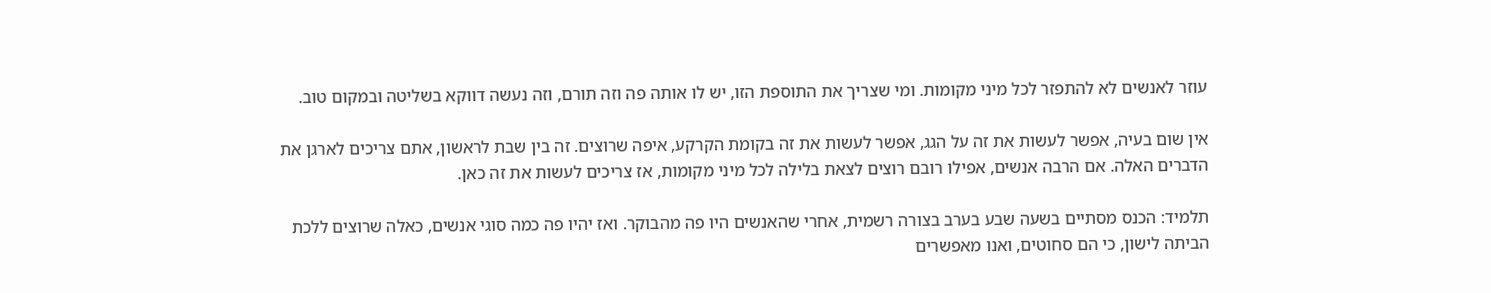עוזר לאנשים לא להתפזר לכל מיני מקומות. ומי שצריך את התוספת הזו, יש לו אותה פה וזה תורם, וזה נעשה דווקא בשליטה ובמקום טוב.

אין שום בעיה, אפשר לעשות את זה על הגג, אפשר לעשות את זה בקומת הקרקע, איפה שרוצים. זה בין שבת לראשון, אתם צריכים לארגן את הדברים האלה. אם הרבה אנשים, אפילו רובם רוצים לצאת בלילה לכל מיני מקומות, אז צריכים לעשות את זה כאן.

תלמיד: הכנס מסתיים בשעה שבע בערב בצורה רשמית, אחרי שהאנשים היו פה מהבוקר. ואז יהיו פה כמה סוגי אנשים, כאלה שרוצים ללכת הביתה לישון, כי הם סחוטים, ואנו מאפשרים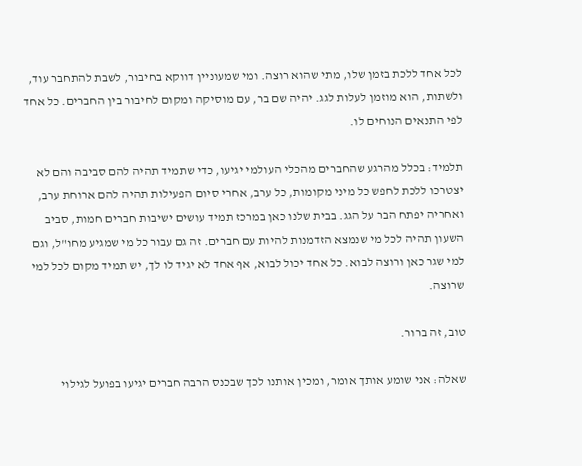לכל אחד ללכת בזמן שלו, מתי שהוא רוצה. ומי שמעוניין דווקא בחיבור, לשבת להתחבר עוד, ולשתות, הוא מוזמן לעלות לגג. יהיה שם בר, עם מוסיקה ומקום לחיבור בין החברים. כל אחד לפי התנאים הנוחים לו.

תלמיד: בכלל מהרגע שהחברים מהכלי העולמי יגיעו, כדי שתמיד תהיה להם סביבה והם לא יצטרכו ללכת לחפש כל מיני מקומות, כל ערב, אחרי סיום הפעילות תהיה להם ארוחת ערב, ואחריה יפתח הבר על הגג. בבית שלנו כאן במרכז תמיד עושים ישיבות חברים חמות, סביב השעון תהיה לכל מי שנמצא הזדמנות להיות עם חברים. זה גם עבור כל מי שמגיע מחו"ל, וגם למי שגר כאן ורוצה לבוא. כל אחד יכול לבוא, אף אחד לא יגיד לו לך, יש תמיד מקום לכל למי שרוצה.

טוב, זה ברור.

שאלה: אני שומע אותך אומר, ומכין אותנו לכך שבכנס הרבה חברים יגיעו בפועל לגילוי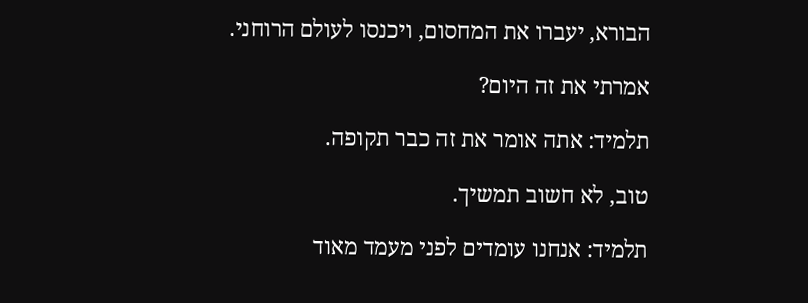הבורא, יעברו את המחסום, ויכנסו לעולם הרוחני.

אמרתי את זה היום?

תלמיד: אתה אומר את זה כבר תקופה.

טוב, לא חשוב תמשיך.

תלמיד: אנחנו עומדים לפני מעמד מאוד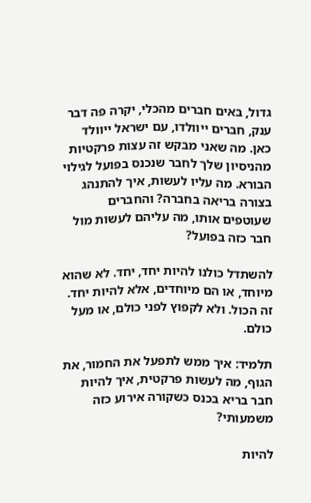גדול, באים חברים מהכלי, יקרה פה דבר ענק, חברים ייוולדו, עם ישראל ייוולד כאן. מה שאני מבקש זה עצות פרקטיות מהניסיון שלך לחבר שנכנס בפועל לגילוי הבורא. מה עליו לעשות, איך להתנהג בצורה בריאה בחברה? והחברים שעוטפים אותו, מה עליהם לעשות מול חבר כזה בפועל?

להשתדל כולנו להיות יחד, יחד. לא שהוא מיוחד, או הם מיוחדים, אלא להיות יחד. זה הכול. ולא לקפוץ לפני כולם, או מעל כולם.

תלמיד: איך ממש לתפעל את החמור, את הגוף, מה לעשות פרקטית, איך להיות חבר בריא בכנס כשקורה אירוע כזה משמעותי?

להיות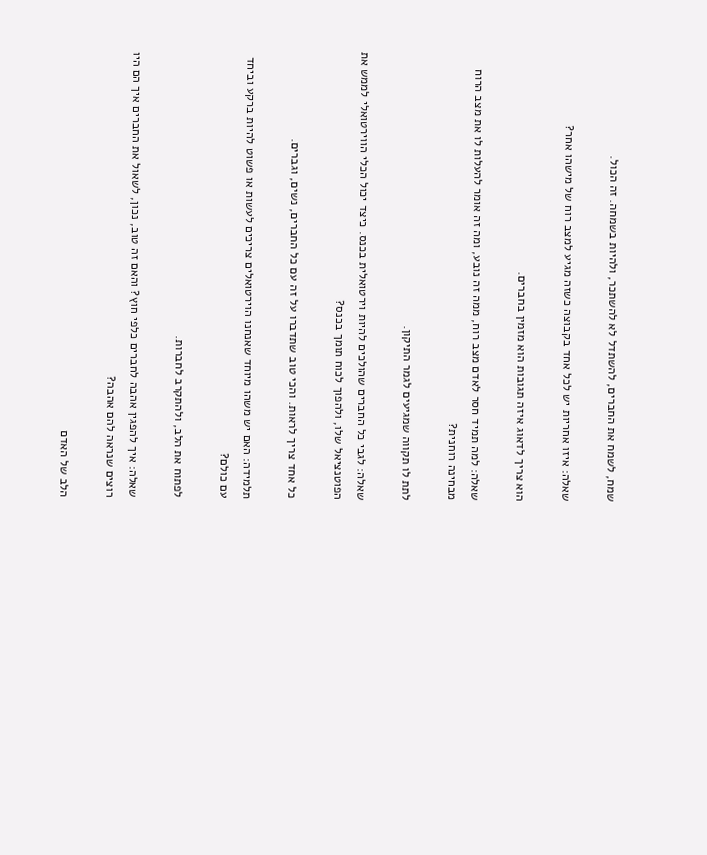שמח, לשמח את החברים, להשתדל לא להשתכר, ולהיות בשמחה. זה הכול.

שאלה: איזו אחריות יש לכל אחד בקבוצה כשזה מגיע למצב רוח של מישהו אחר?

הוא צריך לדאוג איזה תגובות הוא מזמין בחברים.

שאלה: למה תמיד חסר לאדם מצב רוח, ממה זה נובע, ומה זה אומר להעלות לו את מצב הרוח מבחינה רוחנית?

לתת לו תקווה שמגיעים לגמר התיקון.

שאלה: לגבי כל החברים שהולכים להיות וירטואלית בכנס. כיצד יכול הכלי הווירטואלי לממש את הפוטנציאל שלו, ולהפוך לכוח תומך בכנס?

כל אחד צריך לראות. והכי טוב שתדברו על זה עם כל החברים, נשים, וגברים.

תלמידה: האם יש משהו מיוחד שאנחנו הוירטואלים צריכים לעשות או פשוט להיות ברקע וביחד עם כולם?

לפתוח את הלב, ולהתקרב לחברות.

שאלה: איך להפגין אהבה לחברים כלפי חוץ? והאם זה טוב, נכון, לשאול את החברים איך הם היו רוצים שנראה להם אהבה?

הלב של האדם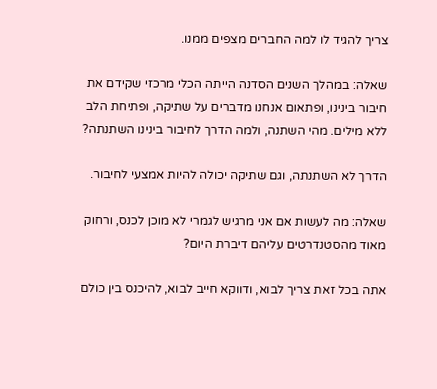צריך להגיד לו למה החברים מצפים ממנו.

שאלה: במהלך השנים הסדנה הייתה הכלי מרכזי שקידם את חיבור בינינו, ופתאום אנחנו מדברים על שתיקה, ופתיחת הלב ללא מילים. מהי השתנה, ולמה הדרך לחיבור בינינו השתנתה?

הדרך לא השתנתה, וגם שתיקה יכולה להיות אמצעי לחיבור.

שאלה: מה לעשות אם אני מרגיש לגמרי לא מוכן לכנס, ורחוק מאוד מהסטנדרטים עליהם דיברת היום?

אתה בכל זאת צריך לבוא, ודווקא חייב לבוא, להיכנס בין כולם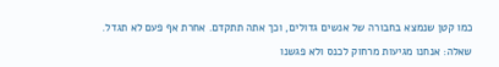כמו קטן שנמצא בחבורה של אנשים גדולים, וכך אתה תתקדם. אחרת אף פעם לא תגדל.

שאלה: אנחנו מגיעות מרחוק לכנס ולא פגשנו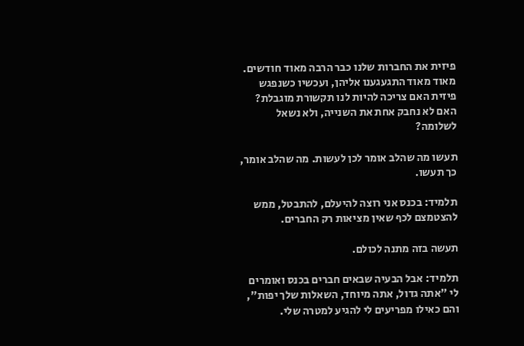פיזית את החברות שלנו כבר הרבה מאוד חודשים. מאוד מאוד התגעגענו אליהן, ועכשיו כשנפגש פיזית האם צריכה להיות לנו תקשורת מוגבלת? האם לא נחבק אחת את השנייה, ולא נשאל לשלומה?

תעשו מה שהלב אומר לכן לעשות. מה שהלב אומר, כך תעשו.

תלמיד: בכנס אני רוצה להיעלם, להתבטל, ממש להצטמצם לכף שאין מציאות רק החברים.

תעשה בזה מתנה לכולם.

תלמיד: אבל הבעיה שבאים חברים בכנס ואומרים לי "אתה גדול, אתה מיוחד, השאלות שלך יפות", והם כאילו מפריעים לי להגיע למטרה שלי.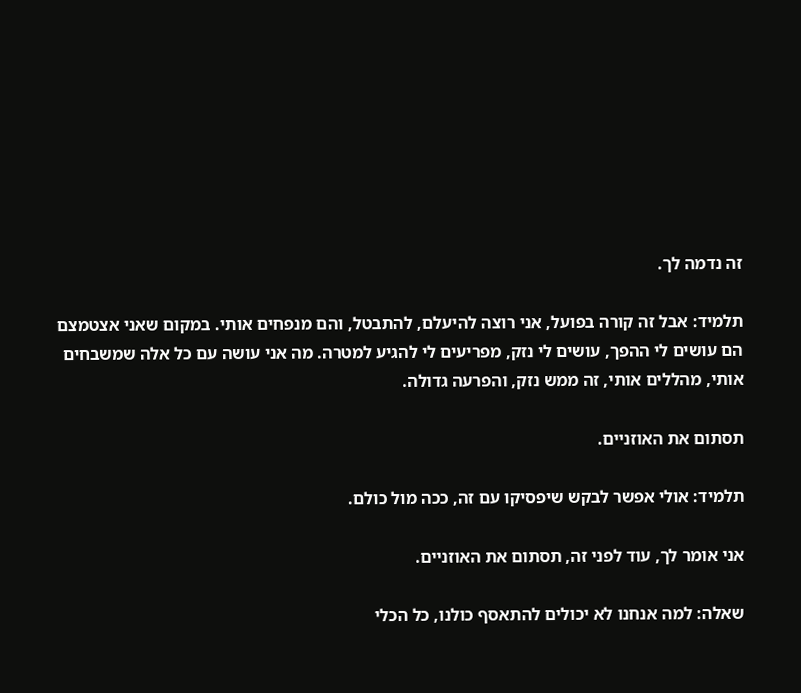זה נדמה לך.

תלמיד: אבל זה קורה בפועל, אני רוצה להיעלם, להתבטל, והם מנפחים אותי. במקום שאני אצטמצם הם עושים לי ההפך, עושים לי נזק, מפריעים לי להגיע למטרה. מה אני עושה עם כל אלה שמשבחים אותי, מהללים אותי, זה ממש נזק, והפרעה גדולה.

תסתום את האוזניים.

תלמיד: אולי אפשר לבקש שיפסיקו עם זה, ככה מול כולם.

אני אומר לך, עוד לפני זה, תסתום את האוזניים.

שאלה: למה אנחנו לא יכולים להתאסף כולנו, כל הכלי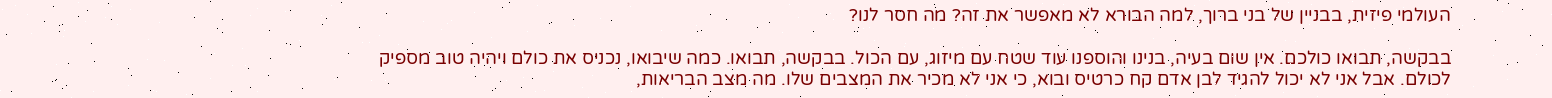העולמי פיזית, בבניין של בני ברוך, למה הבורא לא מאפשר את זה? מה חסר לנו?

בבקשה, תבואו כולכם. אין שום בעיה, בנינו והוספנו עוד שטח עם מיזוג, עם הכול. בבקשה, תבואו. כמה שיבואו, נכניס את כולם ויהיה טוב מספיק לכולם. אבל אני לא יכול להגיד לבן אדם קח כרטיס ובוא, כי אני לא מכיר את המצבים שלו. מה מצב הבריאות,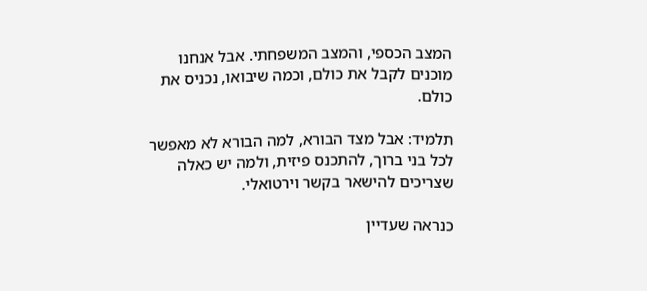המצב הכספי, והמצב המשפחתי. אבל אנחנו מוכנים לקבל את כולם, וכמה שיבואו, נכניס את כולם.

תלמיד: אבל מצד הבורא, למה הבורא לא מאפשר לכל בני ברוך, להתכנס פיזית, ולמה יש כאלה שצריכים להישאר בקשר וירטואלי.

כנראה שעדיין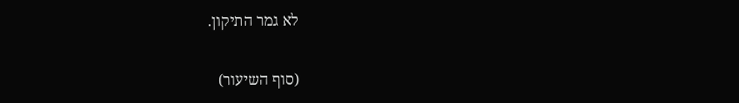לא גמר התיקון.

(סוף השיעור)